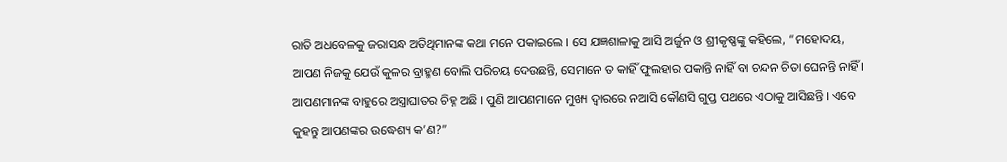ରାତି ଅଧବେଳକୁ ଜରାସନ୍ଧ ଅତିଥିମାନଙ୍କ କଥା ମନେ ପକାଇଲେ । ସେ ଯଜ୍ଞଶାଳାକୁ ଆସି ଅର୍ଜୁନ ଓ ଶ୍ରୀକୃଷ୍ଣଙ୍କୁ କହିଲେ, “ମହୋଦୟ, ଆପଣ ନିଜକୁ ଯେଉଁ କୁଳର ବ୍ରାହ୍ମଣ ବୋଲି ପରିଚୟ ଦେଉଛନ୍ତି, ସେମାନେ ତ କାହିଁ ଫୁଲହାର ପକାନ୍ତି ନାହିଁ ବା ଚନ୍ଦନ ଚିତା ଘେନନ୍ତି ନାହିଁ । ଆପଣମାନଙ୍କ ବାହୁରେ ଅସ୍ତ୍ରାଘାତର ଚିହ୍ନ ଅଛି । ପୁଣି ଆପଣମାନେ ମୁଖ୍ୟ ଦ୍ୱାରରେ ନଆସି କୌଣସି ଗୁପ୍ତ ପଥରେ ଏଠାକୁ ଆସିଛନ୍ତି । ଏବେ କୁହନ୍ତୁ ଆପଣଙ୍କର ଉଦ୍ଧେଶ୍ୟ କ’ଣ?”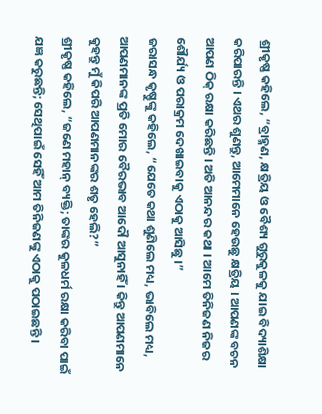ଶ୍ରୀକୃଷ୍ଣ କହିଲେ, “ବ୍ରାହ୍ମଣ, କ୍ଷତ୍ରିୟ ଓ ବୈଶ୍ୟ ଗୁରୁକୁଳକୁ ଯାଇ ବିଦ୍ୟାଶିକ୍ଷା କରିପାରନ୍ତି । ଏଥର ଶୁଣନ୍ତୁ, ଆମେମାନେ ହେଉଛୁ କ୍ଷତ୍ରିୟ । ଆପଣଙ୍କ ବଚନ ଆପଣ ଠିକ୍ ରକ୍ଷା କରିଛନ୍ତି । ଅତି ଆନନ୍ଦର କଥା । ଆମେ ତିନିଜଣ ନିଜର ଶୌର୍ଯ୍ୟ ଓ ପରାକ୍ରମ ଦେଖାଇବାକୁ ଏଠାକୁ ଆସିଛୁ ।”
ଜରାସନ୍ଧ କୃଷ୍ଣୁଙ୍କୁ କହିଲେ, “ଯେତେ କଥା ଶୁଣିଲେ ମଧ୍ୟ, ଭାବିଲେ ମଧ୍ୟ, ଆପଣମାନଙ୍କ ପ୍ରତି ମୋର ବୈରଭାବ ଆଦୌ ଆସୁନାହିଁ । କିନ୍ତୁ ଆପଣମାନେ କୁହନ୍ତୁ ମୁଁ କିପରି ଆପଣମାନଙ୍କର ଶତୃ ହେଲି?”
ଶ୍ରୀକୃଷ୍ଣ କହିଲେ, “ଜଣେ ମହାନ୍ ବ୍ୟକ୍ତି; ତାଙ୍କର କୁଳଧର୍ମ ରକ୍ଷା କରିବା ପାଇଁ ଯଜ୍ଞ କରୁଛନ୍ତି; ସେଥିପାଇଁ ସେହିଁ ଆମ ତିନିଜଣଙ୍କୁ ଏଠାକୁ ପଠାଇଛନ୍ତି ।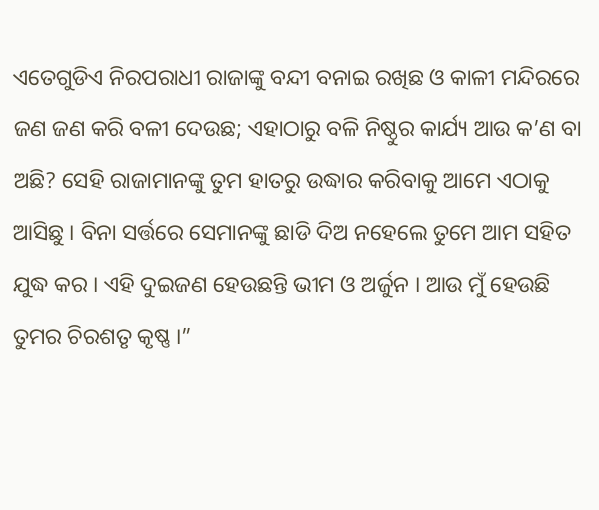ଏତେଗୁଡିଏ ନିରପରାଧୀ ରାଜାଙ୍କୁ ବନ୍ଦୀ ବନାଇ ରଖିଛ ଓ କାଳୀ ମନ୍ଦିରରେ ଜଣ ଜଣ କରି ବଳୀ ଦେଉଛ; ଏହାଠାରୁ ବଳି ନିଷ୍ଠୁର କାର୍ଯ୍ୟ ଆଉ କ’ଣ ବା ଅଛି? ସେହି ରାଜାମାନଙ୍କୁ ତୁମ ହାତରୁ ଉଦ୍ଧାର କରିବାକୁ ଆମେ ଏଠାକୁ ଆସିଛୁ । ବିନା ସର୍ତ୍ତରେ ସେମାନଙ୍କୁ ଛାଡି ଦିଅ ନହେଲେ ତୁମେ ଆମ ସହିତ ଯୁଦ୍ଧ କର । ଏହି ଦୁଇଜଣ ହେଉଛନ୍ତି ଭୀମ ଓ ଅର୍ଜୁନ । ଆଉ ମୁଁ ହେଉଛି ତୁମର ଚିରଶତୃ କୃଷ୍ଣ ।”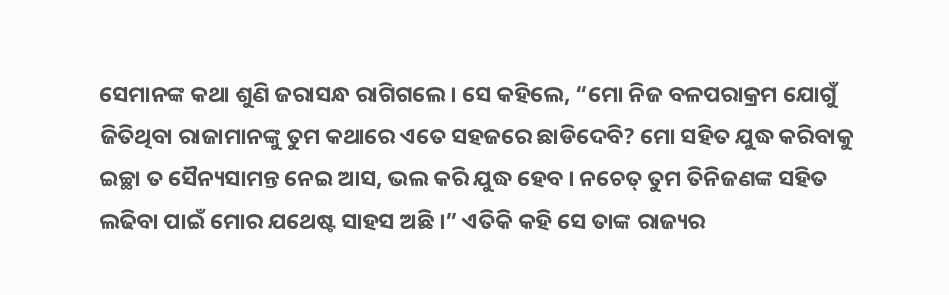ସେମାନଙ୍କ କଥା ଶୁଣି ଜରାସନ୍ଧ ରାଗିଗଲେ । ସେ କହିଲେ, “ମୋ ନିଜ ବଳପରାକ୍ରମ ଯୋଗୁଁ ଜିତିଥିବା ରାଜାମାନଙ୍କୁ ତୁମ କଥାରେ ଏତେ ସହଜରେ ଛାଡିଦେବି? ମୋ ସହିତ ଯୁଦ୍ଧ କରିବାକୁ ଇଚ୍ଛା ତ ସୈନ୍ୟସାମନ୍ତ ନେଇ ଆସ, ଭଲ କରି ଯୁଦ୍ଧ ହେବ । ନଚେତ୍ ତୁମ ତିନିଜଣଙ୍କ ସହିତ ଲଢିବା ପାଇଁ ମୋର ଯଥେଷ୍ଟ ସାହସ ଅଛି ।” ଏତିକି କହି ସେ ତାଙ୍କ ରାଜ୍ୟର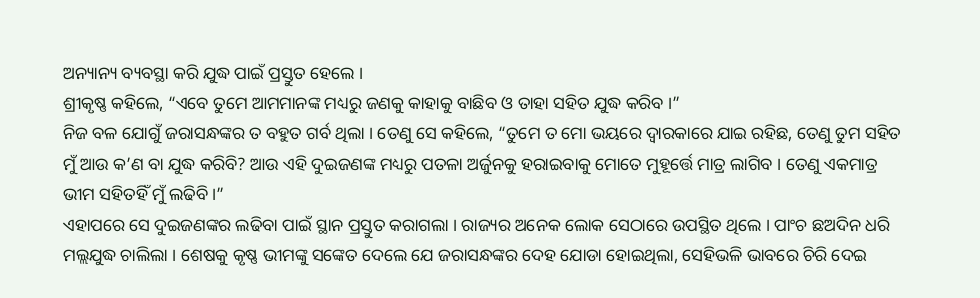ଅନ୍ୟାନ୍ୟ ବ୍ୟବସ୍ଥା କରି ଯୁଦ୍ଧ ପାଇଁ ପ୍ରସ୍ତୁତ ହେଲେ ।
ଶ୍ରୀକୃଷ୍ଣ କହିଲେ, “ଏବେ ତୁମେ ଆମମାନଙ୍କ ମଧ୍ୟରୁ ଜଣକୁ କାହାକୁ ବାଛିବ ଓ ତାହା ସହିତ ଯୁଦ୍ଧ କରିବ ।”
ନିଜ ବଳ ଯୋଗୁଁ ଜରାସନ୍ଧଙ୍କର ତ ବହୁତ ଗର୍ବ ଥିଲା । ତେଣୁ ସେ କହିଲେ, “ତୁମେ ତ ମୋ ଭୟରେ ଦ୍ୱାରକାରେ ଯାଇ ରହିଛ, ତେଣୁ ତୁମ ସହିତ ମୁଁ ଆଉ କ’ଣ ବା ଯୁଦ୍ଧ କରିବି? ଆଉ ଏହି ଦୁଇଜଣଙ୍କ ମଧ୍ୟରୁ ପତଳା ଅର୍ଜୁନକୁ ହରାଇବାକୁ ମୋତେ ମୁହୂର୍ତ୍ତେ ମାତ୍ର ଲାଗିବ । ତେଣୁ ଏକମାତ୍ର ଭୀମ ସହିତହିଁ ମୁଁ ଲଢିବି ।”
ଏହାପରେ ସେ ଦୁଇଜଣଙ୍କର ଲଢିବା ପାଇଁ ସ୍ଥାନ ପ୍ରସ୍ତୁତ କରାଗଲା । ରାଜ୍ୟର ଅନେକ ଲୋକ ସେଠାରେ ଉପସ୍ଥିତ ଥିଲେ । ପାଂଚ ଛଅଦିନ ଧରି ମଲ୍ଲଯୁଦ୍ଧ ଚାଲିଲା । ଶେଷକୁ କୃଷ୍ଣ ଭୀମଙ୍କୁ ସଙ୍କେତ ଦେଲେ ଯେ ଜରାସନ୍ଧଙ୍କର ଦେହ ଯୋଡା ହୋଇଥିଲା, ସେହିଭଳି ଭାବରେ ଚିରି ଦେଇ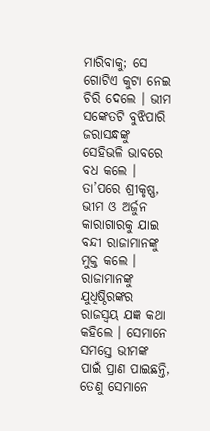ମାରିବାକୁ; ସେ ଗୋଟିଏ କୁଟା ନେଇ ଚିରି ଦେଲେ । ଭୀମ ସଙ୍କେତଟି ବୁଝିପାରି ଜରାସନ୍ଧଙ୍କୁ ସେହିଭଳି ଭାବରେ ବଧ କଲେ । ତା’ପରେ ଶ୍ରୀକୃଷ୍ଣ, ଭୀମ ଓ ଅର୍ଜୁନ କାରାଗାରକୁ ଯାଇ ବନ୍ଦୀ ରାଜାମାନଙ୍କୁ ମୁକ୍ତ କଲେ । ରାଜାମାନଙ୍କୁ ଯୁଧିଷ୍ଠିରଙ୍କର ରାଜସ୍ୱୟ ଯଜ୍ଞ କଥା କହିଲେ । ସେମାନେ ସମସ୍ତେ ଭୀମଙ୍କ ପାଇଁ ପ୍ରାଣ ପାଇଛନ୍ତି, ତେଣୁ ସେମାନେ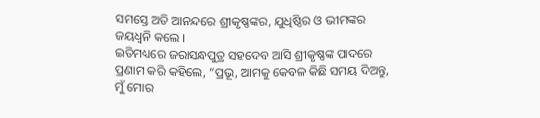ସମସ୍ତେ ଅତି ଆନନ୍ଦରେ ଶ୍ରୀକୃଷ୍ଣଙ୍କର, ଯୁଧିଷ୍ଠିର ଓ ଭୀମଙ୍କର ଜୟଧ୍ୱନି କଲେ ।
ଇତିମଧ୍ୟରେ ଜରାସନ୍ଧପୁତ୍ର ସହଦେବ ଆସି ଶ୍ରୀକୃଷ୍ଣଙ୍କ ପାଦରେ ପ୍ରଣାମ କରି କହିଲେ, “ପ୍ରଭୂ, ଆମକୁ କେବଳ କିଛି ସମୟ ଦିଅନ୍ତୁ, ମୁଁ ମୋର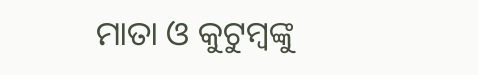ମାତା ଓ କୁଟୁମ୍ବଙ୍କୁ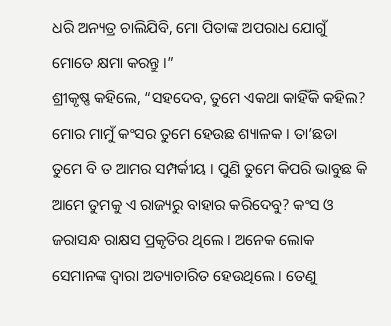ଧରି ଅନ୍ୟତ୍ର ଚାଲିଯିବି, ମୋ ପିତାଙ୍କ ଅପରାଧ ଯୋଗୁଁ ମୋତେ କ୍ଷମା କରନ୍ତୁ ।”
ଶ୍ରୀକୃଷ୍ଣ କହିଲେ, “ସହଦେବ, ତୁମେ ଏକଥା କାହିଁକି କହିଲ? ମୋର ମାମୁଁ କଂସର ତୁମେ ହେଉଛ ଶ୍ୟାଳକ । ତା’ଛଡା ତୁମେ ବି ତ ଆମର ସମ୍ପର୍କୀୟ । ପୁଣି ତୁମେ କିପରି ଭାବୁଛ କି ଆମେ ତୁମକୁ ଏ ରାଜ୍ୟରୁ ବାହାର କରିଦେବୁ? କଂସ ଓ ଜରାସନ୍ଧ ରାକ୍ଷସ ପ୍ରକୃତିର ଥିଲେ । ଅନେକ ଲୋକ ସେମାନଙ୍କ ଦ୍ୱାରା ଅତ୍ୟାଚାରିତ ହେଉଥିଲେ । ତେଣୁ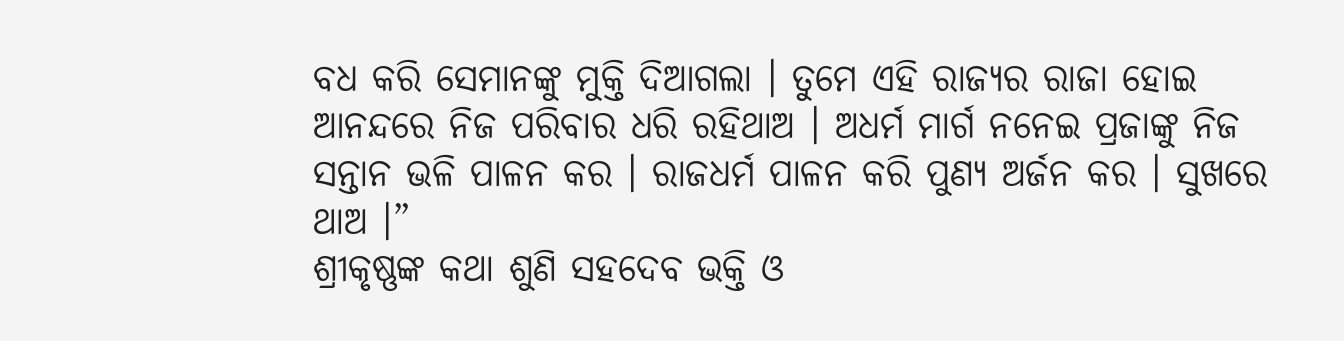ବଧ କରି ସେମାନଙ୍କୁ ମୁକ୍ତି ଦିଆଗଲା । ତୁମେ ଏହି ରାଜ୍ୟର ରାଜା ହୋଇ ଆନନ୍ଦରେ ନିଜ ପରିବାର ଧରି ରହିଥାଅ । ଅଧର୍ମ ମାର୍ଗ ନନେଇ ପ୍ରଜାଙ୍କୁ ନିଜ ସନ୍ତାନ ଭଳି ପାଳନ କର । ରାଜଧର୍ମ ପାଳନ କରି ପୁଣ୍ୟ ଅର୍ଜନ କର । ସୁଖରେ ଥାଅ ।”
ଶ୍ରୀକୃଷ୍ଣଙ୍କ କଥା ଶୁଣି ସହଦେବ ଭକ୍ତି ଓ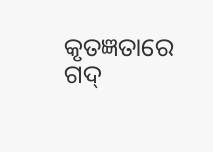କୃତଜ୍ଞତାରେ ଗଦ୍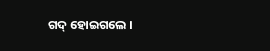ଗଦ୍ ହୋଇଗଲେ ।